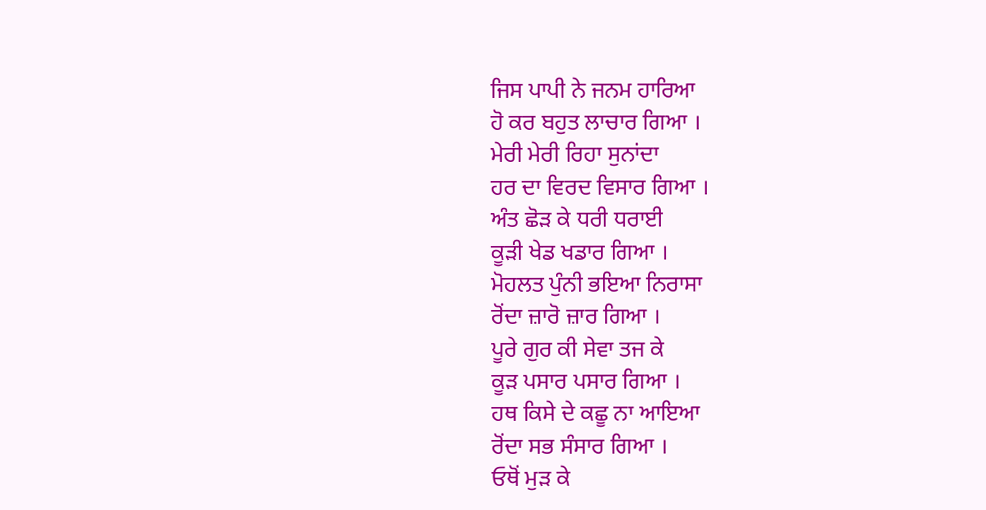ਜਿਸ ਪਾਪੀ ਨੇ ਜਨਮ ਹਾਰਿਆ
ਹੋ ਕਰ ਬਹੁਤ ਲਾਚਾਰ ਗਿਆ ।
ਮੇਰੀ ਮੇਰੀ ਰਿਹਾ ਸੁਨਾਂਦਾ
ਹਰ ਦਾ ਵਿਰਦ ਵਿਸਾਰ ਗਿਆ ।
ਅੰਤ ਛੋੜ ਕੇ ਧਰੀ ਧਰਾਈ
ਕੂੜੀ ਖੇਡ ਖਡਾਰ ਗਿਆ ।
ਮੋਹਲਤ ਪੁੰਨੀ ਭਇਆ ਨਿਰਾਸਾ
ਰੋਂਦਾ ਜ਼ਾਰੋ ਜ਼ਾਰ ਗਿਆ ।
ਪੂਰੇ ਗੁਰ ਕੀ ਸੇਵਾ ਤਜ ਕੇ
ਕੂੜ ਪਸਾਰ ਪਸਾਰ ਗਿਆ ।
ਹਥ ਕਿਸੇ ਦੇ ਕਛੂ ਨਾ ਆਇਆ
ਰੋਂਦਾ ਸਭ ਸੰਸਾਰ ਗਿਆ ।
ਓਥੋਂ ਮੁੜ ਕੇ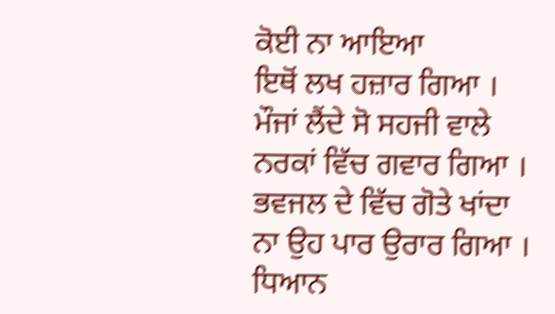ਕੋਈ ਨਾ ਆਇਆ
ਇਥੋਂ ਲਖ ਹਜ਼ਾਰ ਗਿਆ ।
ਮੌਜਾਂ ਲੈਂਦੇ ਸੋ ਸਹਜੀ ਵਾਲੇ
ਨਰਕਾਂ ਵਿੱਚ ਗਵਾਰ ਗਿਆ ।
ਭਵਜਲ ਦੇ ਵਿੱਚ ਗੋਤੇ ਖਾਂਦਾ
ਨਾ ਉਹ ਪਾਰ ਉਰਾਰ ਗਿਆ ।
ਧਿਆਨ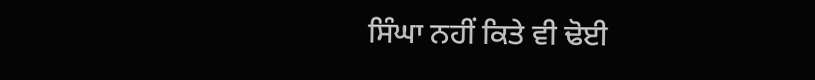ਸਿੰਘਾ ਨਹੀਂ ਕਿਤੇ ਵੀ ਢੋਈ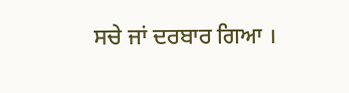ਸਚੇ ਜਾਂ ਦਰਬਾਰ ਗਿਆ ।